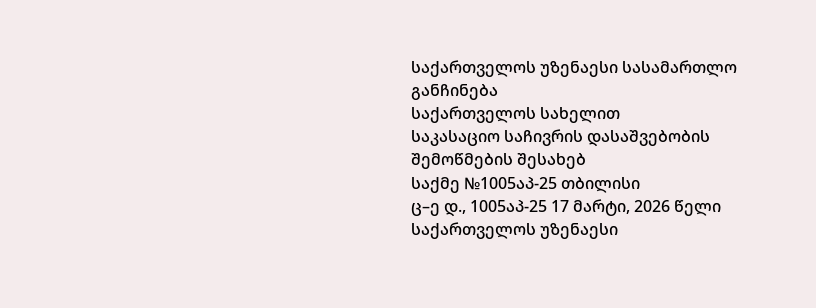საქართველოს უზენაესი სასამართლო
განჩინება
საქართველოს სახელით
საკასაციო საჩივრის დასაშვებობის
შემოწმების შესახებ
საქმე №1005აპ-25 თბილისი
ც–ე დ., 1005აპ-25 17 მარტი, 2026 წელი
საქართველოს უზენაესი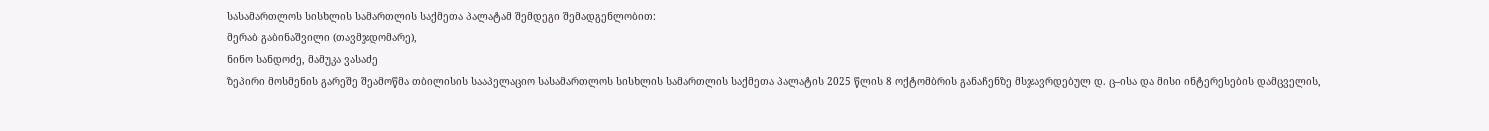სასამართლოს სისხლის სამართლის საქმეთა პალატამ შემდეგი შემადგენლობით:
მერაბ გაბინაშვილი (თავმჯდომარე),
ნინო სანდოძე, მამუკა ვასაძე
ზეპირი მოსმენის გარეშე შეამოწმა თბილისის სააპელაციო სასამართლოს სისხლის სამართლის საქმეთა პალატის 2025 წლის 8 ოქტომბრის განაჩენზე მსჯავრდებულ დ. ც–ისა და მისი ინტერესების დამცველის,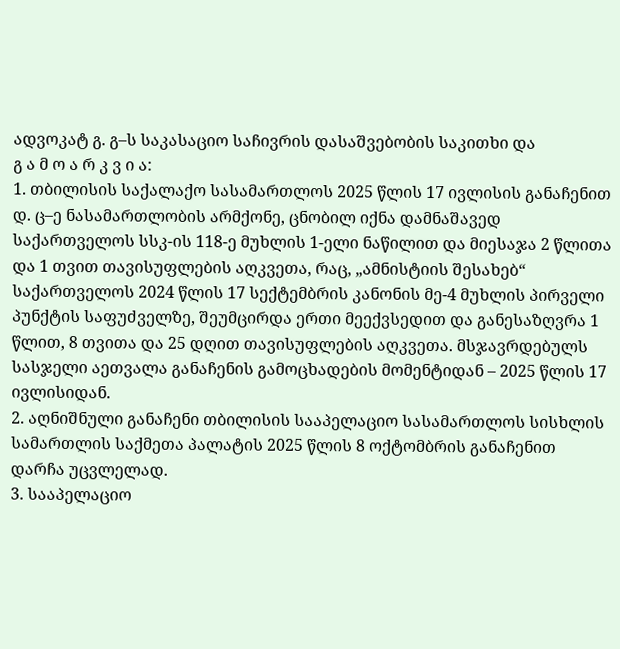ადვოკატ გ. გ–ს საკასაციო საჩივრის დასაშვებობის საკითხი და
გ ა მ ო ა რ კ ვ ი ა:
1. თბილისის საქალაქო სასამართლოს 2025 წლის 17 ივლისის განაჩენით დ. ც–ე ნასამართლობის არმქონე, ცნობილ იქნა დამნაშავედ საქართველოს სსკ-ის 118-ე მუხლის 1-ელი ნაწილით და მიესაჯა 2 წლითა და 1 თვით თავისუფლების აღკვეთა, რაც, „ამნისტიის შესახებ“ საქართველოს 2024 წლის 17 სექტემბრის კანონის მე-4 მუხლის პირველი პუნქტის საფუძველზე, შეუმცირდა ერთი მეექვსედით და განესაზღვრა 1 წლით, 8 თვითა და 25 დღით თავისუფლების აღკვეთა. მსჯავრდებულს სასჯელი აეთვალა განაჩენის გამოცხადების მომენტიდან – 2025 წლის 17 ივლისიდან.
2. აღნიშნული განაჩენი თბილისის სააპელაციო სასამართლოს სისხლის სამართლის საქმეთა პალატის 2025 წლის 8 ოქტომბრის განაჩენით დარჩა უცვლელად.
3. სააპელაციო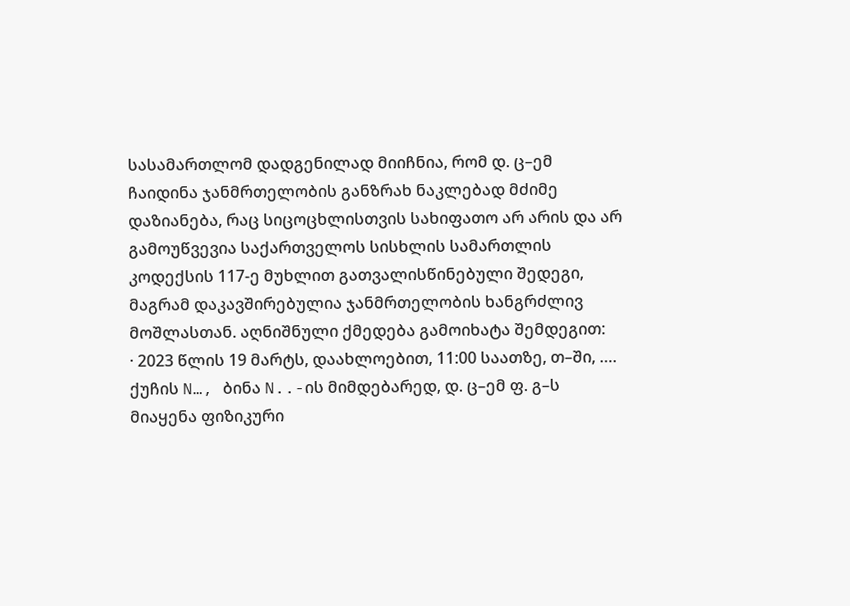სასამართლომ დადგენილად მიიჩნია, რომ დ. ც–ემ ჩაიდინა ჯანმრთელობის განზრახ ნაკლებად მძიმე დაზიანება, რაც სიცოცხლისთვის სახიფათო არ არის და არ გამოუწვევია საქართველოს სისხლის სამართლის კოდექსის 117-ე მუხლით გათვალისწინებული შედეგი, მაგრამ დაკავშირებულია ჯანმრთელობის ხანგრძლივ მოშლასთან. აღნიშნული ქმედება გამოიხატა შემდეგით:
· 2023 წლის 19 მარტს, დაახლოებით, 11:00 საათზე, თ–ში, …. ქუჩის N…, ბინა N..-ის მიმდებარედ, დ. ც–ემ ფ. გ–ს მიაყენა ფიზიკური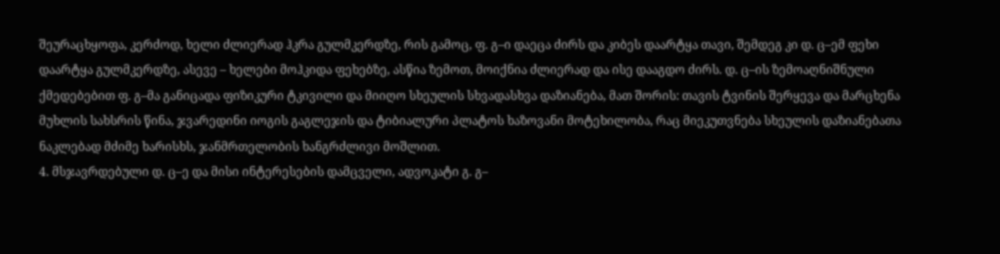შეურაცხყოფა, კერძოდ, ხელი ძლიერად ჰკრა გულმკერდზე, რის გამოც, ფ. გ–ი დაეცა ძირს და კიბეს დაარტყა თავი, შემდეგ კი დ. ც–ემ ფეხი დაარტყა გულმკერდზე, ასევე – ხელები მოჰკიდა ფეხებზე, ასწია ზემოთ, მოიქნია ძლიერად და ისე დააგდო ძირს. დ. ც–ის ზემოაღნიშნული ქმედებებით ფ. გ–მა განიცადა ფიზიკური ტკივილი და მიიღო სხეულის სხვადასხვა დაზიანება, მათ შორის: თავის ტვინის შერყევა და მარცხენა მუხლის სახსრის წინა, ჯვარედინი იოგის გაგლეჯის და ტიბიალური პლატოს ხაზოვანი მოტეხილობა, რაც მიეკუთვნება სხეულის დაზიანებათა ნაკლებად მძიმე ხარისხს, ჯანმრთელობის ხანგრძლივი მოშლით.
4. მსჯავრდებული დ. ც–ე და მისი ინტერესების დამცველი, ადვოკატი გ. გ–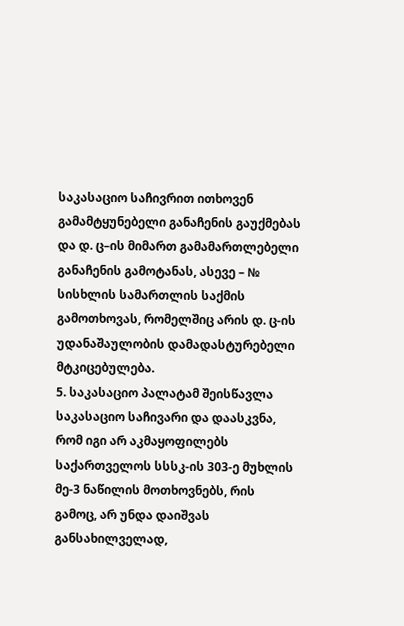საკასაციო საჩივრით ითხოვენ გამამტყუნებელი განაჩენის გაუქმებას და დ. ც–ის მიმართ გამამართლებელი განაჩენის გამოტანას, ასევე – № სისხლის სამართლის საქმის გამოთხოვას, რომელშიც არის დ. ც-ის უდანაშაულობის დამადასტურებელი მტკიცებულება.
5. საკასაციო პალატამ შეისწავლა საკასაციო საჩივარი და დაასკვნა, რომ იგი არ აკმაყოფილებს საქართველოს სსსკ-ის 303-ე მუხლის მე-3 ნაწილის მოთხოვნებს, რის გამოც, არ უნდა დაიშვას განსახილველად,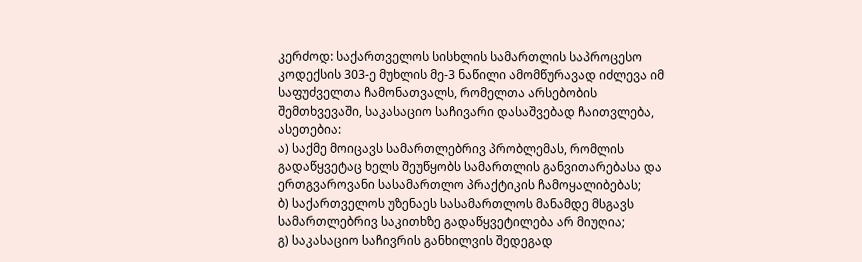კერძოდ: საქართველოს სისხლის სამართლის საპროცესო კოდექსის 303-ე მუხლის მე-3 ნაწილი ამომწურავად იძლევა იმ საფუძველთა ჩამონათვალს, რომელთა არსებობის შემთხვევაში, საკასაციო საჩივარი დასაშვებად ჩაითვლება, ასეთებია:
ა) საქმე მოიცავს სამართლებრივ პრობლემას, რომლის გადაწყვეტაც ხელს შეუწყობს სამართლის განვითარებასა და ერთგვაროვანი სასამართლო პრაქტიკის ჩამოყალიბებას;
ბ) საქართველოს უზენაეს სასამართლოს მანამდე მსგავს სამართლებრივ საკითხზე გადაწყვეტილება არ მიუღია;
გ) საკასაციო საჩივრის განხილვის შედეგად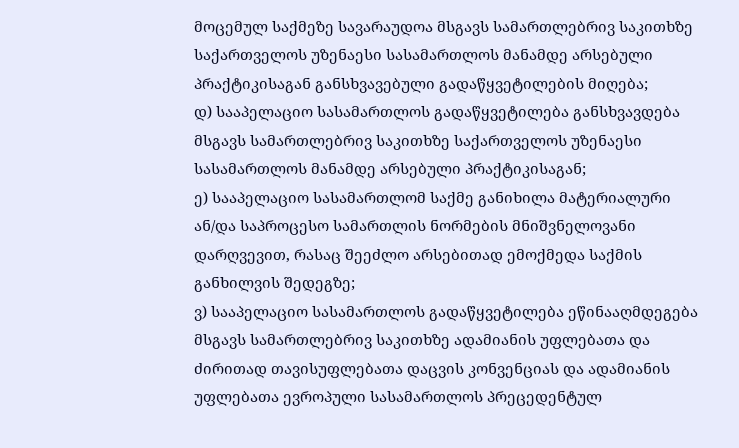მოცემულ საქმეზე სავარაუდოა მსგავს სამართლებრივ საკითხზე საქართველოს უზენაესი სასამართლოს მანამდე არსებული პრაქტიკისაგან განსხვავებული გადაწყვეტილების მიღება;
დ) სააპელაციო სასამართლოს გადაწყვეტილება განსხვავდება მსგავს სამართლებრივ საკითხზე საქართველოს უზენაესი სასამართლოს მანამდე არსებული პრაქტიკისაგან;
ე) სააპელაციო სასამართლომ საქმე განიხილა მატერიალური ან/და საპროცესო სამართლის ნორმების მნიშვნელოვანი დარღვევით, რასაც შეეძლო არსებითად ემოქმედა საქმის განხილვის შედეგზე;
ვ) სააპელაციო სასამართლოს გადაწყვეტილება ეწინააღმდეგება მსგავს სამართლებრივ საკითხზე ადამიანის უფლებათა და ძირითად თავისუფლებათა დაცვის კონვენციას და ადამიანის უფლებათა ევროპული სასამართლოს პრეცედენტულ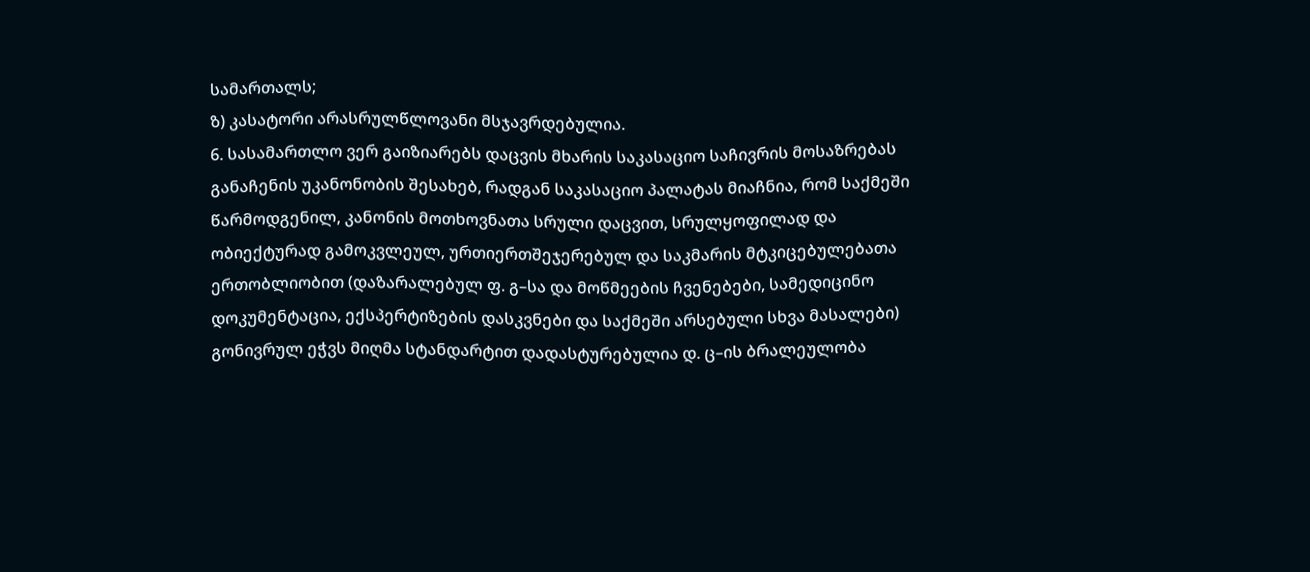სამართალს;
ზ) კასატორი არასრულწლოვანი მსჯავრდებულია.
6. სასამართლო ვერ გაიზიარებს დაცვის მხარის საკასაციო საჩივრის მოსაზრებას განაჩენის უკანონობის შესახებ, რადგან საკასაციო პალატას მიაჩნია, რომ საქმეში წარმოდგენილ, კანონის მოთხოვნათა სრული დაცვით, სრულყოფილად და ობიექტურად გამოკვლეულ, ურთიერთშეჯერებულ და საკმარის მტკიცებულებათა ერთობლიობით (დაზარალებულ ფ. გ–სა და მოწმეების ჩვენებები, სამედიცინო დოკუმენტაცია, ექსპერტიზების დასკვნები და საქმეში არსებული სხვა მასალები) გონივრულ ეჭვს მიღმა სტანდარტით დადასტურებულია დ. ც–ის ბრალეულობა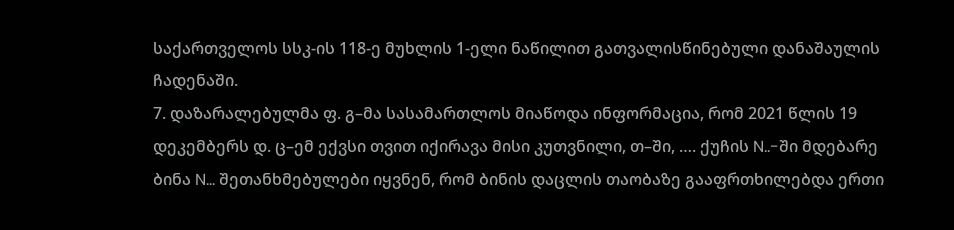საქართველოს სსკ-ის 118-ე მუხლის 1-ელი ნაწილით გათვალისწინებული დანაშაულის ჩადენაში.
7. დაზარალებულმა ფ. გ–მა სასამართლოს მიაწოდა ინფორმაცია, რომ 2021 წლის 19 დეკემბერს დ. ც–ემ ექვსი თვით იქირავა მისი კუთვნილი, თ–ში, …. ქუჩის N..-ში მდებარე ბინა N... შეთანხმებულები იყვნენ, რომ ბინის დაცლის თაობაზე გააფრთხილებდა ერთი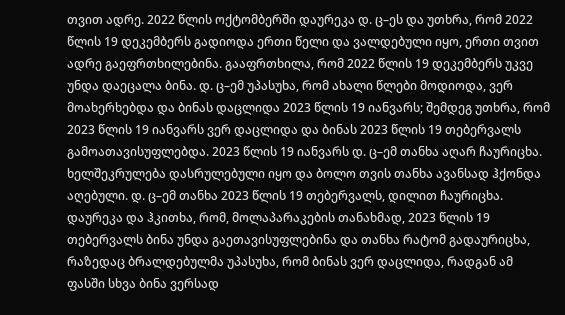თვით ადრე. 2022 წლის ოქტომბერში დაურეკა დ. ც–ეს და უთხრა, რომ 2022 წლის 19 დეკემბერს გადიოდა ერთი წელი და ვალდებული იყო, ერთი თვით ადრე გაეფრთხილებინა. გააფრთხილა, რომ 2022 წლის 19 დეკემბერს უკვე უნდა დაეცალა ბინა. დ. ც–ემ უპასუხა, რომ ახალი წლები მოდიოდა, ვერ მოახერხებდა და ბინას დაცლიდა 2023 წლის 19 იანვარს; შემდეგ უთხრა, რომ 2023 წლის 19 იანვარს ვერ დაცლიდა და ბინას 2023 წლის 19 თებერვალს გამოათავისუფლებდა. 2023 წლის 19 იანვარს დ. ც–ემ თანხა აღარ ჩაურიცხა. ხელშეკრულება დასრულებული იყო და ბოლო თვის თანხა ავანსად ჰქონდა აღებული. დ. ც–ემ თანხა 2023 წლის 19 თებერვალს, დილით ჩაურიცხა. დაურეკა და ჰკითხა, რომ, მოლაპარაკების თანახმად, 2023 წლის 19 თებერვალს ბინა უნდა გაეთავისუფლებინა და თანხა რატომ გადაურიცხა, რაზედაც ბრალდებულმა უპასუხა, რომ ბინას ვერ დაცლიდა, რადგან ამ ფასში სხვა ბინა ვერსად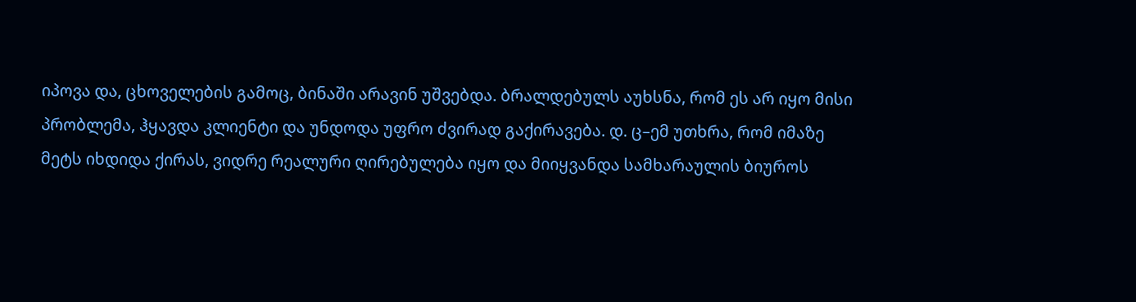იპოვა და, ცხოველების გამოც, ბინაში არავინ უშვებდა. ბრალდებულს აუხსნა, რომ ეს არ იყო მისი პრობლემა, ჰყავდა კლიენტი და უნდოდა უფრო ძვირად გაქირავება. დ. ც–ემ უთხრა, რომ იმაზე მეტს იხდიდა ქირას, ვიდრე რეალური ღირებულება იყო და მიიყვანდა სამხარაულის ბიუროს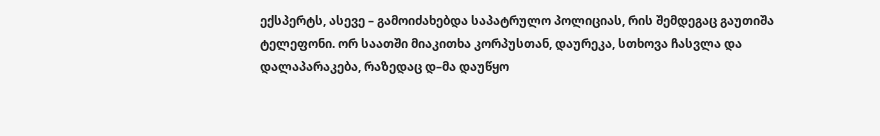ექსპერტს, ასევე – გამოიძახებდა საპატრულო პოლიციას, რის შემდეგაც გაუთიშა ტელეფონი. ორ საათში მიაკითხა კორპუსთან, დაურეკა, სთხოვა ჩასვლა და დალაპარაკება, რაზედაც დ–მა დაუწყო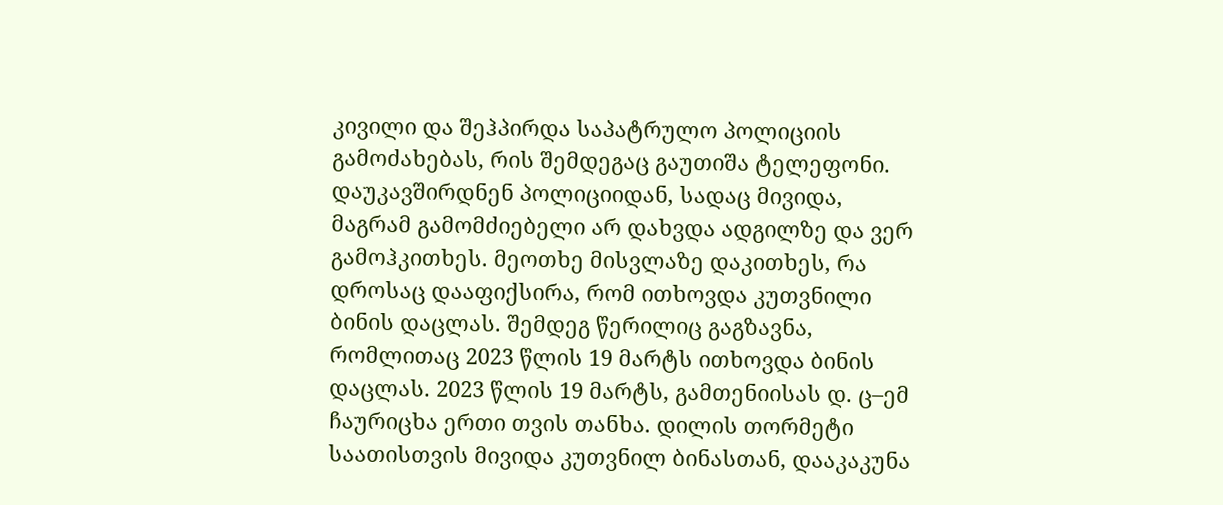კივილი და შეჰპირდა საპატრულო პოლიციის გამოძახებას, რის შემდეგაც გაუთიშა ტელეფონი. დაუკავშირდნენ პოლიციიდან, სადაც მივიდა, მაგრამ გამომძიებელი არ დახვდა ადგილზე და ვერ გამოჰკითხეს. მეოთხე მისვლაზე დაკითხეს, რა დროსაც დააფიქსირა, რომ ითხოვდა კუთვნილი ბინის დაცლას. შემდეგ წერილიც გაგზავნა, რომლითაც 2023 წლის 19 მარტს ითხოვდა ბინის დაცლას. 2023 წლის 19 მარტს, გამთენიისას დ. ც–ემ ჩაურიცხა ერთი თვის თანხა. დილის თორმეტი საათისთვის მივიდა კუთვნილ ბინასთან, დააკაკუნა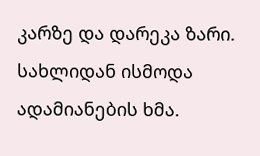კარზე და დარეკა ზარი. სახლიდან ისმოდა ადამიანების ხმა.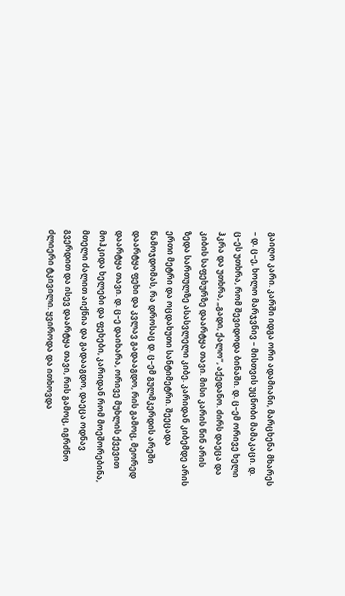გაიღო კარი. კარში იდგა ორი ადამიანი, მარცხენა მხარეს – დ. ც–ე, ხოლო მარჯვნივ – მისთვის უცნობი მამაკაცი. დ. ც–ეს უთხრა, რომ შევიდოდა ბინაში. დ. ც–ემ ორივე ხელი ჰკრა და უთხრა, „გადი, ქალო“, აქედანო. ძირს დაეცა და კიბის საფეხურზე დაარტყა თავი. მისი კარის წინ არის ზედა სართულზე ასასვლელი კიბე. კარიდან კიბემდე არის ერთი მეტრი და ოცდახუთი სანტიმეტრი. შეეცადა წამოჯდომას, რა დროსაც დ. ც–ემ გულმკერდის არეში დაარტყა ფეხი და კვლავ გადააგდო, რის გამოც, მეორედ დაარტყა თავი. დ. ც–ე დაიხარა, ორივე მუხლის ქვევით მოჰკიდა ხელები და ფეხები, კარიდან რომ მოეშორებინა, მთელი ძალით აიქნია და გადააგდო, დაეცა ოდნავ გვერდით და ისევ დაარტყა თავი, რის გამოც, იგრძნო ძლიერი ტკივილი. ყვიროდა და ითხოვდა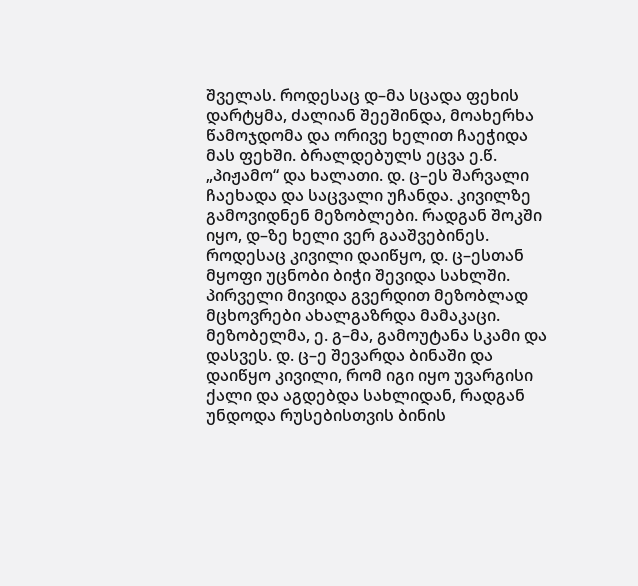შველას. როდესაც დ–მა სცადა ფეხის დარტყმა, ძალიან შეეშინდა, მოახერხა წამოჯდომა და ორივე ხელით ჩაეჭიდა მას ფეხში. ბრალდებულს ეცვა ე.წ. „პიჟამო“ და ხალათი. დ. ც–ეს შარვალი ჩაეხადა და საცვალი უჩანდა. კივილზე გამოვიდნენ მეზობლები. რადგან შოკში იყო, დ–ზე ხელი ვერ გააშვებინეს. როდესაც კივილი დაიწყო, დ. ც–ესთან მყოფი უცნობი ბიჭი შევიდა სახლში. პირველი მივიდა გვერდით მეზობლად მცხოვრები ახალგაზრდა მამაკაცი. მეზობელმა, ე. გ–მა, გამოუტანა სკამი და დასვეს. დ. ც–ე შევარდა ბინაში და დაიწყო კივილი, რომ იგი იყო უვარგისი ქალი და აგდებდა სახლიდან, რადგან უნდოდა რუსებისთვის ბინის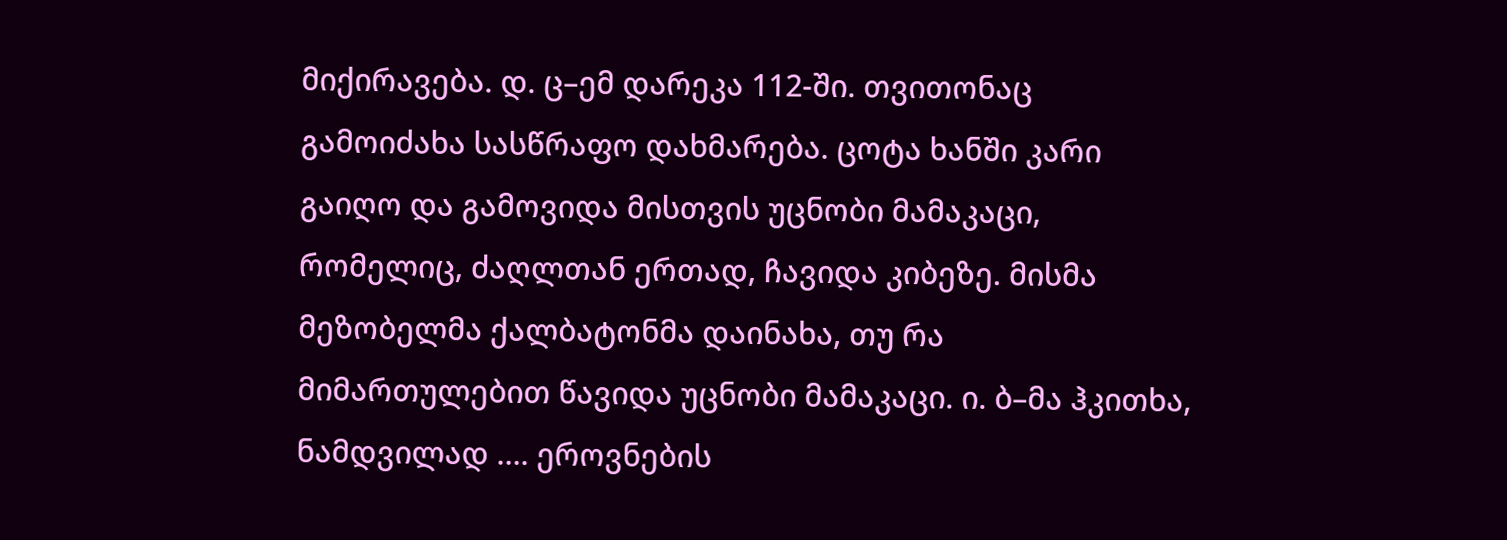მიქირავება. დ. ც–ემ დარეკა 112-ში. თვითონაც გამოიძახა სასწრაფო დახმარება. ცოტა ხანში კარი გაიღო და გამოვიდა მისთვის უცნობი მამაკაცი, რომელიც, ძაღლთან ერთად, ჩავიდა კიბეზე. მისმა მეზობელმა ქალბატონმა დაინახა, თუ რა მიმართულებით წავიდა უცნობი მამაკაცი. ი. ბ–მა ჰკითხა, ნამდვილად …. ეროვნების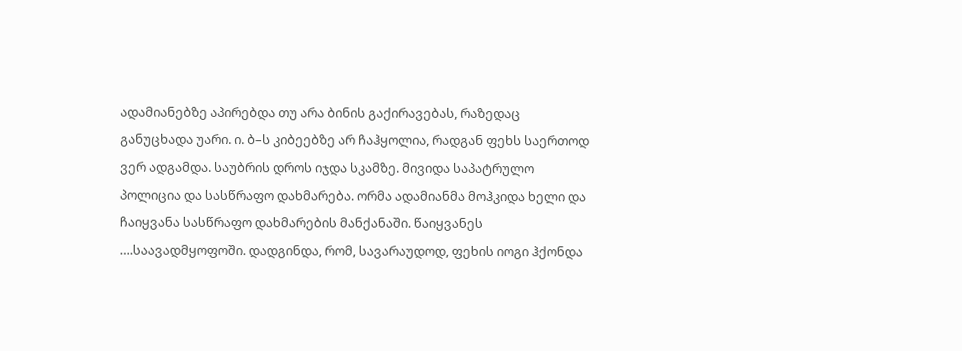ადამიანებზე აპირებდა თუ არა ბინის გაქირავებას, რაზედაც განუცხადა უარი. ი. ბ–ს კიბეებზე არ ჩაჰყოლია, რადგან ფეხს საერთოდ ვერ ადგამდა. საუბრის დროს იჯდა სკამზე. მივიდა საპატრულო პოლიცია და სასწრაფო დახმარება. ორმა ადამიანმა მოჰკიდა ხელი და ჩაიყვანა სასწრაფო დახმარების მანქანაში. წაიყვანეს ….საავადმყოფოში. დადგინდა, რომ, სავარაუდოდ, ფეხის იოგი ჰქონდა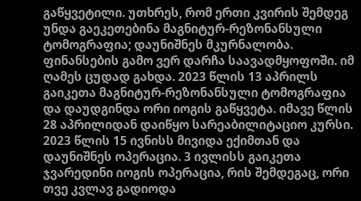გაწყვეტილი. უთხრეს, რომ ერთი კვირის შემდეგ უნდა გაეკეთებინა მაგნიტურ-რეზონანსული ტომოგრაფია; დაუნიშნეს მკურნალობა. ფინანსების გამო ვერ დარჩა საავადმყოფოში. იმ ღამეს ცუდად გახდა. 2023 წლის 13 აპრილს გაიკეთა მაგნიტურ-რეზონანსული ტომოგრაფია და დაუდგინდა ორი იოგის გაწყვეტა. იმავე წლის 28 აპრილიდან დაიწყო სარეაბილიტაციო კურსი. 2023 წლის 15 ივნისს მივიდა ექიმთან და დაუნიშნეს ოპერაცია. 3 ივლისს გაიკეთა ჯვარედინი იოგის ოპერაცია, რის შემდეგაც, ორი თვე კვლავ გადიოდა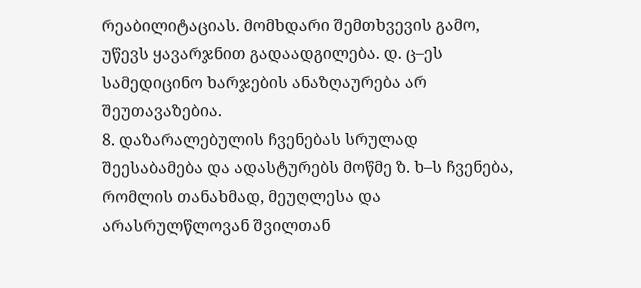რეაბილიტაციას. მომხდარი შემთხვევის გამო, უწევს ყავარჯნით გადაადგილება. დ. ც–ეს სამედიცინო ხარჯების ანაზღაურება არ შეუთავაზებია.
8. დაზარალებულის ჩვენებას სრულად შეესაბამება და ადასტურებს მოწმე ზ. ხ–ს ჩვენება, რომლის თანახმად, მეუღლესა და არასრულწლოვან შვილთან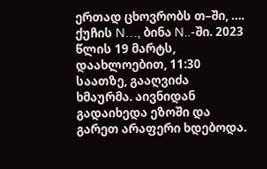ერთად ცხოვრობს თ–ში, …. ქუჩის N…, ბინა N..-ში. 2023 წლის 19 მარტს, დაახლოებით, 11:30 საათზე, გააღვიძა ხმაურმა. აივნიდან გადაიხედა ეზოში და გარეთ არაფერი ხდებოდა.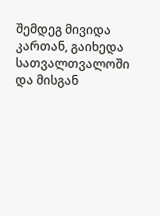შემდეგ მივიდა კართან, გაიხედა სათვალთვალოში და მისგან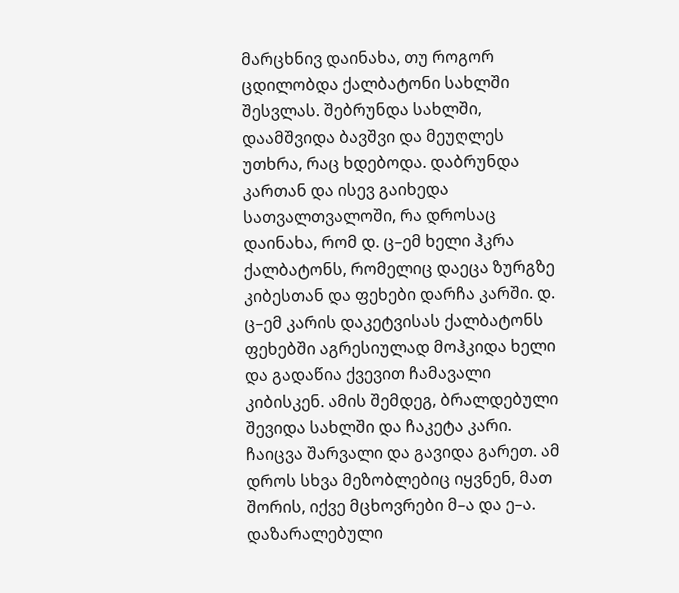მარცხნივ დაინახა, თუ როგორ ცდილობდა ქალბატონი სახლში შესვლას. შებრუნდა სახლში, დაამშვიდა ბავშვი და მეუღლეს უთხრა, რაც ხდებოდა. დაბრუნდა კართან და ისევ გაიხედა სათვალთვალოში, რა დროსაც დაინახა, რომ დ. ც–ემ ხელი ჰკრა ქალბატონს, რომელიც დაეცა ზურგზე კიბესთან და ფეხები დარჩა კარში. დ. ც–ემ კარის დაკეტვისას ქალბატონს ფეხებში აგრესიულად მოჰკიდა ხელი და გადაწია ქვევით ჩამავალი კიბისკენ. ამის შემდეგ, ბრალდებული შევიდა სახლში და ჩაკეტა კარი. ჩაიცვა შარვალი და გავიდა გარეთ. ამ დროს სხვა მეზობლებიც იყვნენ, მათ შორის, იქვე მცხოვრები მ–ა და ე–ა. დაზარალებული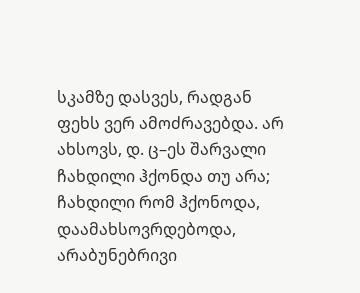სკამზე დასვეს, რადგან ფეხს ვერ ამოძრავებდა. არ ახსოვს, დ. ც–ეს შარვალი ჩახდილი ჰქონდა თუ არა; ჩახდილი რომ ჰქონოდა, დაამახსოვრდებოდა, არაბუნებრივი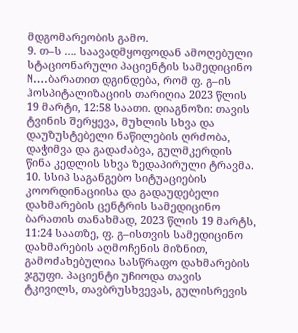მდგომარეობის გამო.
9. თ–ს …. საავადმყოფოდან ამოღებული სტაციონარული პაციენტის სამედიცინო N….ბარათით დგინდება, რომ ფ. გ–ის ჰოსპიტალიზაციის თარიღია 2023 წლის 19 მარტი, 12:58 საათი. დიაგნოზი: თავის ტვინის შერყევა, მუხლის სხვა და დაუზუსტებელი ნაწილების ღრძობა, დაჭიმვა და გადაძაბვა, გულმკერდის წინა კედლის სხვა ზედაპირული ტრავმა.
10. სსიპ საგანგებო სიტუაციების კოორდინაციისა და გადაუდებელი დახმარების ცენტრის სამედიცინო ბარათის თანახმად, 2023 წლის 19 მარტს, 11:24 საათზე, ფ. გ–ისთვის სამედიცინო დახმარების აღმოჩენის მიზნით, გამოძახებულია სასწრაფო დახმარების ჯგუფი. პაციენტი უჩიოდა თავის ტკივილს, თავბრუსხვევას, გულისრევის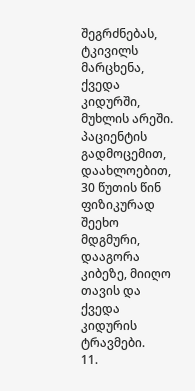შეგრძნებას, ტკივილს მარცხენა, ქვედა კიდურში, მუხლის არეში. პაციენტის გადმოცემით, დაახლოებით, 30 წუთის წინ ფიზიკურად შეეხო მდგმური, დააგორა კიბეზე, მიიღო თავის და ქვედა კიდურის ტრავმები.
11.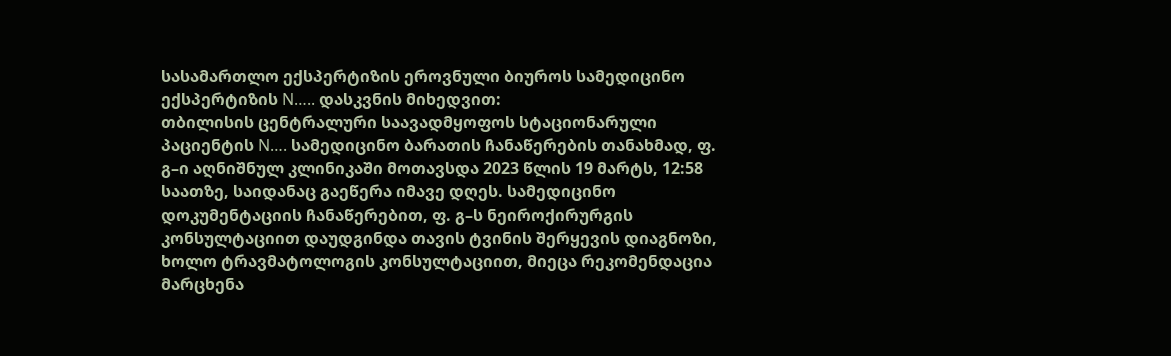სასამართლო ექსპერტიზის ეროვნული ბიუროს სამედიცინო ექსპერტიზის N….. დასკვნის მიხედვით:
თბილისის ცენტრალური საავადმყოფოს სტაციონარული პაციენტის N…. სამედიცინო ბარათის ჩანაწერების თანახმად, ფ. გ–ი აღნიშნულ კლინიკაში მოთავსდა 2023 წლის 19 მარტს, 12:58 საათზე, საიდანაც გაეწერა იმავე დღეს. სამედიცინო დოკუმენტაციის ჩანაწერებით, ფ. გ–ს ნეიროქირურგის კონსულტაციით დაუდგინდა თავის ტვინის შერყევის დიაგნოზი, ხოლო ტრავმატოლოგის კონსულტაციით, მიეცა რეკომენდაცია მარცხენა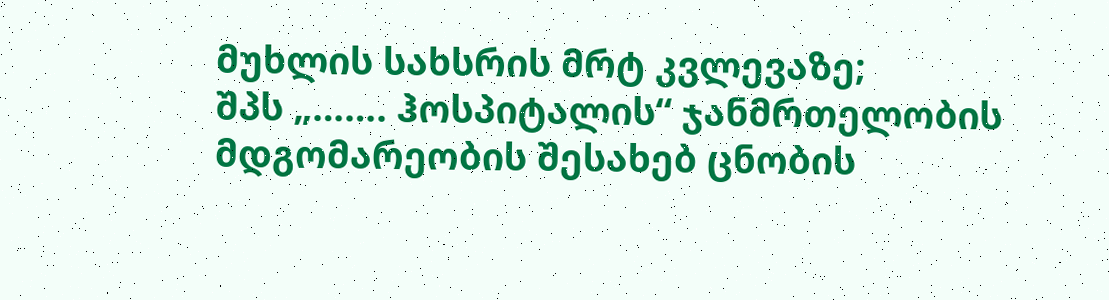მუხლის სახსრის მრტ კვლევაზე;
შპს „……. ჰოსპიტალის“ ჯანმრთელობის მდგომარეობის შესახებ ცნობის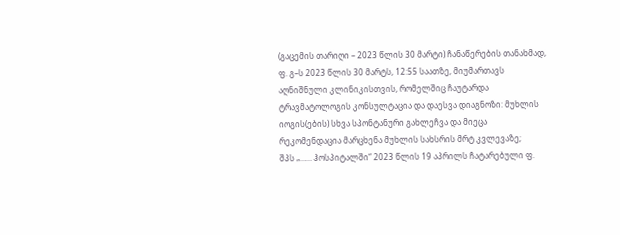(გაცემის თარიღი – 2023 წლის 30 მარტი) ჩანაწერების თანახმად, ფ. გ–ს 2023 წლის 30 მარტს, 12:55 საათზე, მიუმართავს აღნიშნული კლინიკისთვის, რომელშიც ჩაუტარდა ტრავმატოლოგის კონსულტაცია და დაესვა დიაგნოზი: მუხლის იოგის(ების) სხვა სპონტანური გახლეჩვა და მიეცა რეკომენდაცია მარცხენა მუხლის სახსრის მრტ კვლევაზე;
შპს „…… ჰოსპიტალში“ 2023 წლის 19 აპრილს ჩატარებული ფ.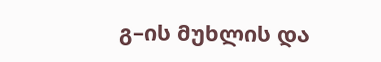გ–ის მუხლის და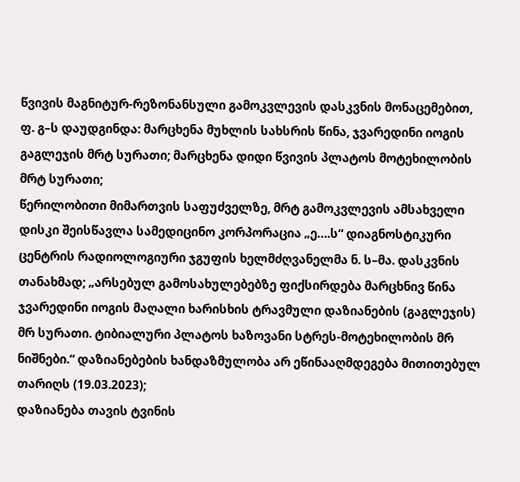წვივის მაგნიტურ-რეზონანსული გამოკვლევის დასკვნის მონაცემებით, ფ. გ–ს დაუდგინდა: მარცხენა მუხლის სახსრის წინა, ჯვარედინი იოგის გაგლეჯის მრტ სურათი; მარცხენა დიდი წვივის პლატოს მოტეხილობის მრტ სურათი;
წერილობითი მიმართვის საფუძველზე, მრტ გამოკვლევის ამსახველი დისკი შეისწავლა სამედიცინო კორპორაცია „ე….ს“ დიაგნოსტიკური ცენტრის რადიოლოგიური ჯგუფის ხელმძღვანელმა ნ. ს–მა. დასკვნის თანახმად; „არსებულ გამოსახულებებზე ფიქსირდება მარცხნივ წინა ჯვარედინი იოგის მაღალი ხარისხის ტრავმული დაზიანების (გაგლეჯის) მრ სურათი. ტიბიალური პლატოს ხაზოვანი სტრეს-მოტეხილობის მრ ნიშნები.“ დაზიანებების ხანდაზმულობა არ ეწინააღმდეგება მითითებულ თარიღს (19.03.2023);
დაზიანება თავის ტვინის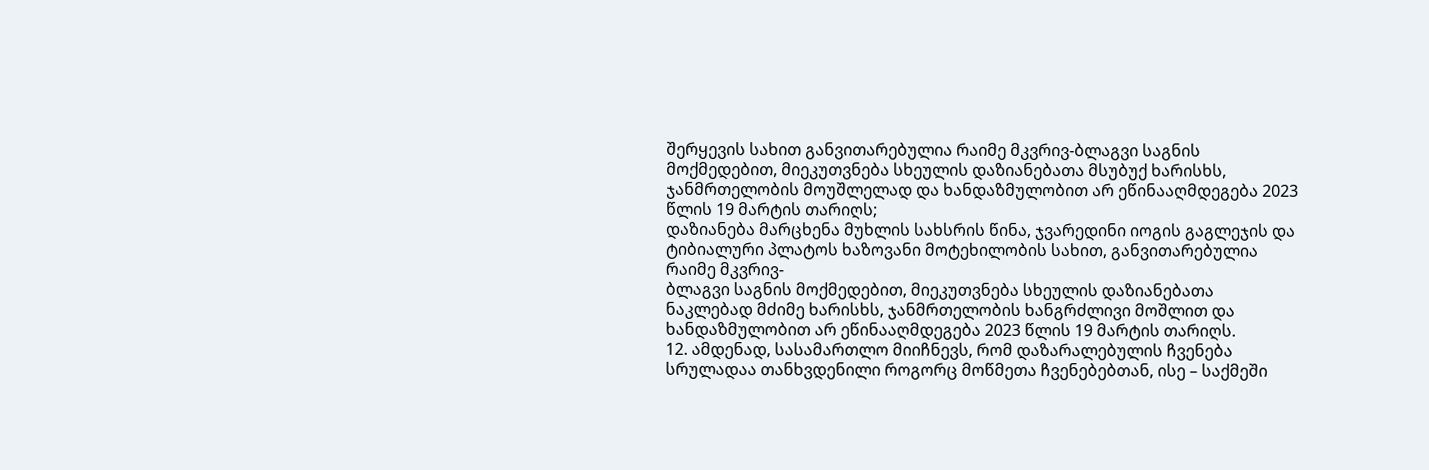შერყევის სახით განვითარებულია რაიმე მკვრივ-ბლაგვი საგნის მოქმედებით, მიეკუთვნება სხეულის დაზიანებათა მსუბუქ ხარისხს, ჯანმრთელობის მოუშლელად და ხანდაზმულობით არ ეწინააღმდეგება 2023 წლის 19 მარტის თარიღს;
დაზიანება მარცხენა მუხლის სახსრის წინა, ჯვარედინი იოგის გაგლეჯის და ტიბიალური პლატოს ხაზოვანი მოტეხილობის სახით, განვითარებულია რაიმე მკვრივ-
ბლაგვი საგნის მოქმედებით, მიეკუთვნება სხეულის დაზიანებათა ნაკლებად მძიმე ხარისხს, ჯანმრთელობის ხანგრძლივი მოშლით და ხანდაზმულობით არ ეწინააღმდეგება 2023 წლის 19 მარტის თარიღს.
12. ამდენად, სასამართლო მიიჩნევს, რომ დაზარალებულის ჩვენება სრულადაა თანხვდენილი როგორც მოწმეთა ჩვენებებთან, ისე – საქმეში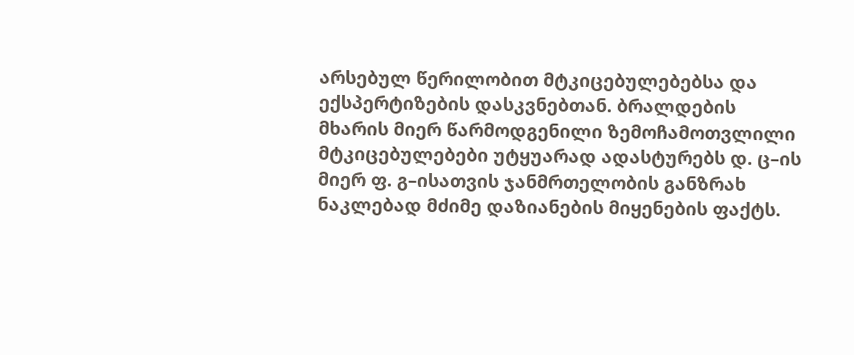არსებულ წერილობით მტკიცებულებებსა და ექსპერტიზების დასკვნებთან. ბრალდების მხარის მიერ წარმოდგენილი ზემოჩამოთვლილი მტკიცებულებები უტყუარად ადასტურებს დ. ც–ის მიერ ფ. გ–ისათვის ჯანმრთელობის განზრახ ნაკლებად მძიმე დაზიანების მიყენების ფაქტს.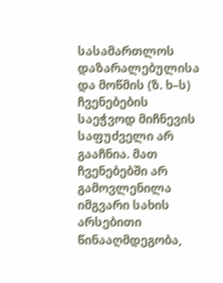სასამართლოს დაზარალებულისა და მოწმის (ზ. ხ–ს) ჩვენებების საეჭვოდ მიჩნევის საფუძველი არ გააჩნია. მათ ჩვენებებში არ გამოვლენილა იმგვარი სახის არსებითი წინააღმდეგობა,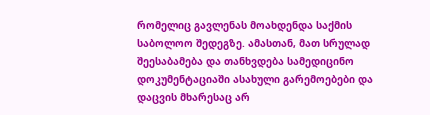რომელიც გავლენას მოახდენდა საქმის საბოლოო შედეგზე. ამასთან, მათ სრულად შეესაბამება და თანხვდება სამედიცინო დოკუმენტაციაში ასახული გარემოებები და დაცვის მხარესაც არ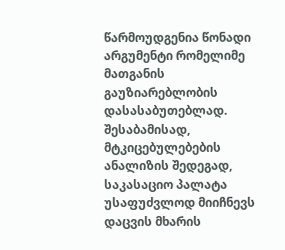წარმოუდგენია წონადი არგუმენტი რომელიმე მათგანის გაუზიარებლობის დასასაბუთებლად. შესაბამისად, მტკიცებულებების ანალიზის შედეგად, საკასაციო პალატა უსაფუძვლოდ მიიჩნევს დაცვის მხარის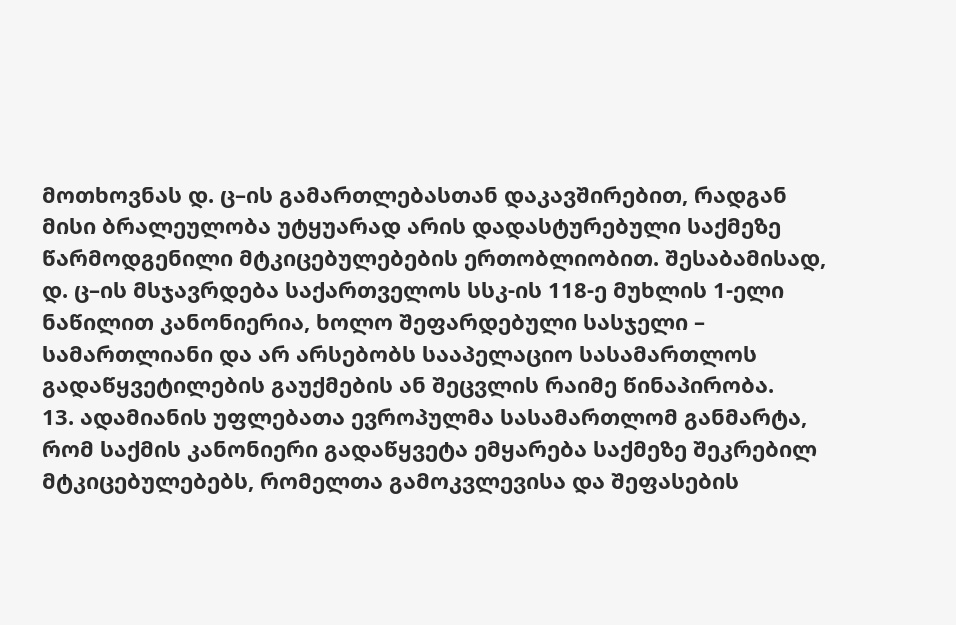მოთხოვნას დ. ც–ის გამართლებასთან დაკავშირებით, რადგან მისი ბრალეულობა უტყუარად არის დადასტურებული საქმეზე წარმოდგენილი მტკიცებულებების ერთობლიობით. შესაბამისად, დ. ც–ის მსჯავრდება საქართველოს სსკ-ის 118-ე მუხლის 1-ელი ნაწილით კანონიერია, ხოლო შეფარდებული სასჯელი – სამართლიანი და არ არსებობს სააპელაციო სასამართლოს გადაწყვეტილების გაუქმების ან შეცვლის რაიმე წინაპირობა.
13. ადამიანის უფლებათა ევროპულმა სასამართლომ განმარტა, რომ საქმის კანონიერი გადაწყვეტა ემყარება საქმეზე შეკრებილ მტკიცებულებებს, რომელთა გამოკვლევისა და შეფასების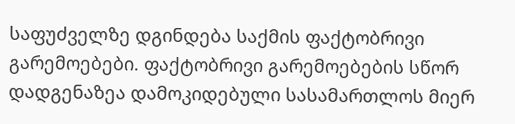საფუძველზე დგინდება საქმის ფაქტობრივი გარემოებები. ფაქტობრივი გარემოებების სწორ დადგენაზეა დამოკიდებული სასამართლოს მიერ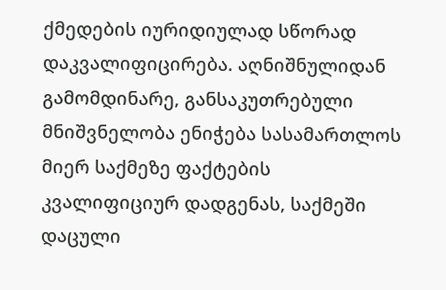ქმედების იურიდიულად სწორად დაკვალიფიცირება. აღნიშნულიდან გამომდინარე, განსაკუთრებული მნიშვნელობა ენიჭება სასამართლოს მიერ საქმეზე ფაქტების კვალიფიციურ დადგენას, საქმეში დაცული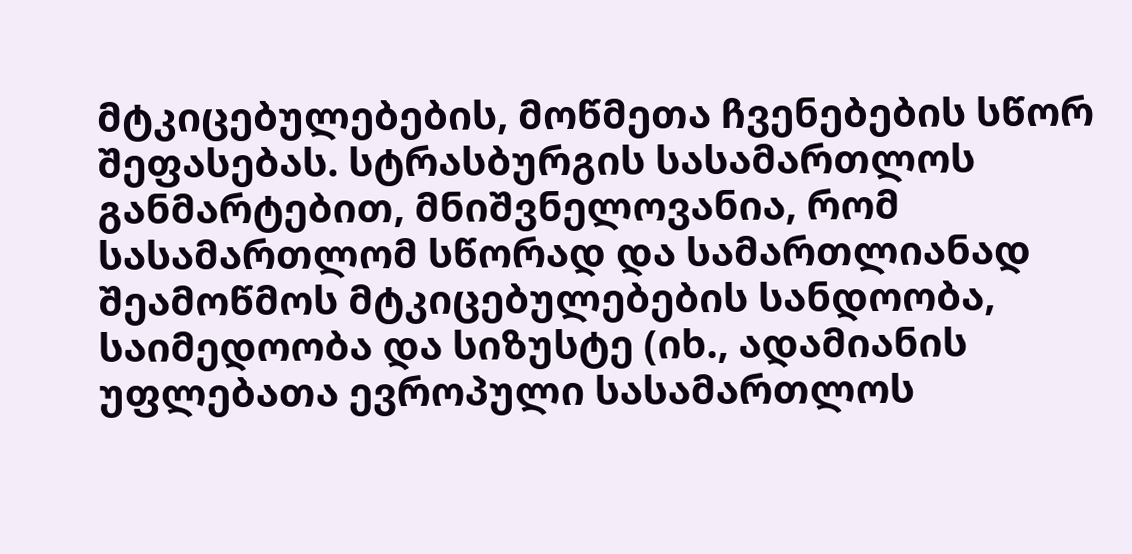მტკიცებულებების, მოწმეთა ჩვენებების სწორ შეფასებას. სტრასბურგის სასამართლოს განმარტებით, მნიშვნელოვანია, რომ სასამართლომ სწორად და სამართლიანად შეამოწმოს მტკიცებულებების სანდოობა, საიმედოობა და სიზუსტე (იხ., ადამიანის უფლებათა ევროპული სასამართლოს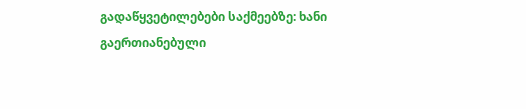გადაწყვეტილებები საქმეებზე: ხანი გაერთიანებული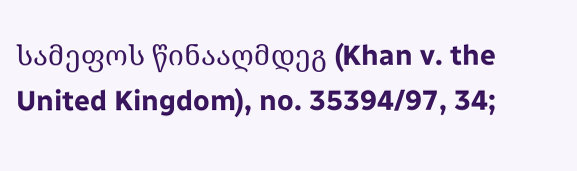სამეფოს წინააღმდეგ (Khan v. the United Kingdom), no. 35394/97, 34;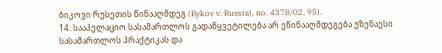ბიკოვი რუსეთის წინააღმდეგ (Bykov v. Russia), no. 4378/02, 95).
14. სააპელაციო სასამართლოს გადაწყვეტილება არ ეწინააღმდეგება უზენაესი სასამართლოს პრაქტიკას და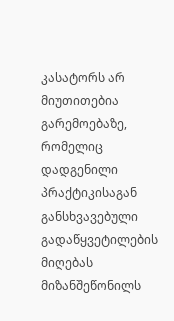კასატორს არ მიუთითებია გარემოებაზე, რომელიც დადგენილი პრაქტიკისაგან განსხვავებული გადაწყვეტილების მიღებას მიზანშეწონილს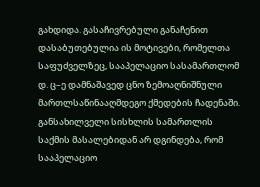გახდიდა. გასაჩივრებული განაჩენით დასაბუთებულია ის მოტივები, რომელთა საფუძველზეც, სააპელაციო სასამართლომ დ. ც–ე დამნაშავედ ცნო ზემოაღნიშნული მართლსაწინააღმდეგო ქმედების ჩადენაში. განსახილველი სისხლის სამართლის საქმის მასალებიდან არ დგინდება, რომ სააპელაციო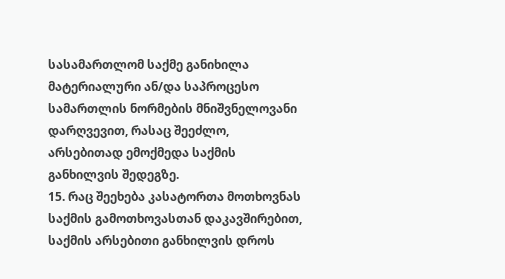სასამართლომ საქმე განიხილა მატერიალური ან/და საპროცესო სამართლის ნორმების მნიშვნელოვანი დარღვევით, რასაც შეეძლო, არსებითად ემოქმედა საქმის განხილვის შედეგზე.
15. რაც შეეხება კასატორთა მოთხოვნას საქმის გამოთხოვასთან დაკავშირებით, საქმის არსებითი განხილვის დროს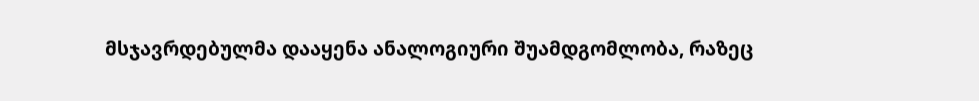მსჯავრდებულმა დააყენა ანალოგიური შუამდგომლობა, რაზეც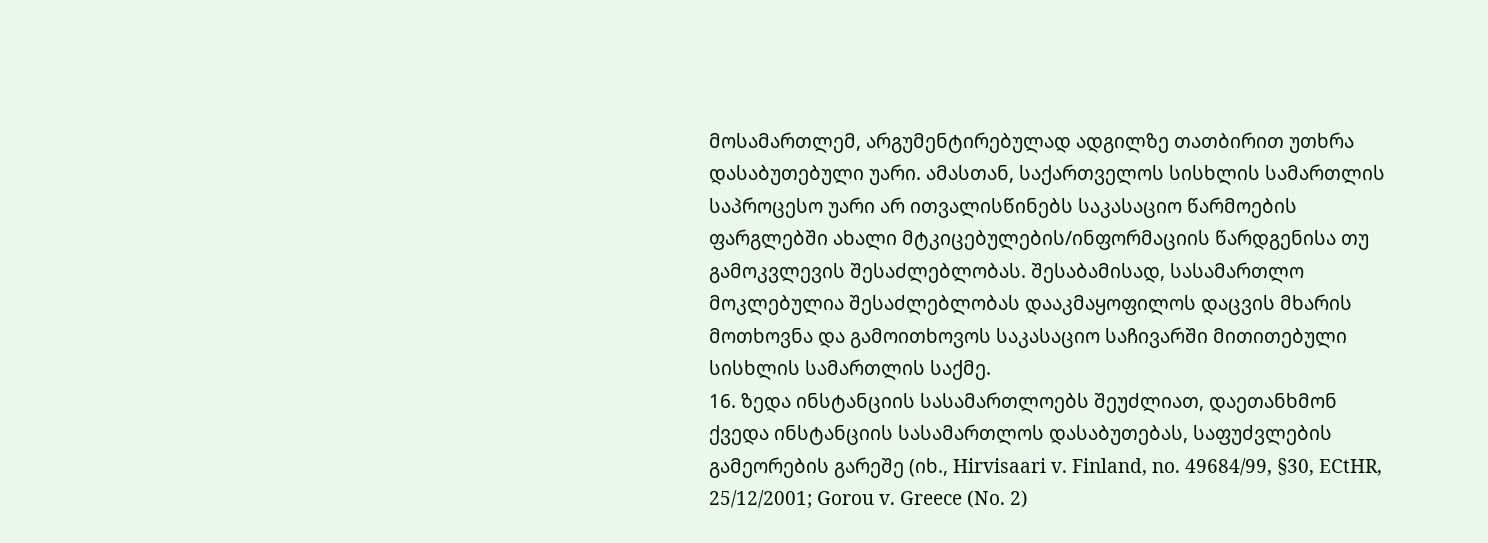მოსამართლემ, არგუმენტირებულად ადგილზე თათბირით უთხრა დასაბუთებული უარი. ამასთან, საქართველოს სისხლის სამართლის საპროცესო უარი არ ითვალისწინებს საკასაციო წარმოების ფარგლებში ახალი მტკიცებულების/ინფორმაციის წარდგენისა თუ გამოკვლევის შესაძლებლობას. შესაბამისად, სასამართლო მოკლებულია შესაძლებლობას დააკმაყოფილოს დაცვის მხარის მოთხოვნა და გამოითხოვოს საკასაციო საჩივარში მითითებული სისხლის სამართლის საქმე.
16. ზედა ინსტანციის სასამართლოებს შეუძლიათ, დაეთანხმონ ქვედა ინსტანციის სასამართლოს დასაბუთებას, საფუძვლების გამეორების გარეშე (იხ., Hirvisaari v. Finland, no. 49684/99, §30, ECtHR, 25/12/2001; Gorou v. Greece (No. 2)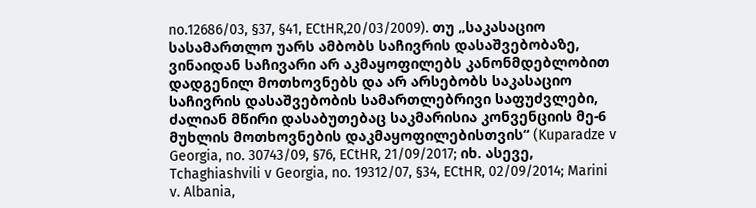no.12686/03, §37, §41, ECtHR,20/03/2009). თუ „საკასაციო სასამართლო უარს ამბობს საჩივრის დასაშვებობაზე, ვინაიდან საჩივარი არ აკმაყოფილებს კანონმდებლობით დადგენილ მოთხოვნებს და არ არსებობს საკასაციო საჩივრის დასაშვებობის სამართლებრივი საფუძვლები, ძალიან მწირი დასაბუთებაც საკმარისია კონვენციის მე-6 მუხლის მოთხოვნების დაკმაყოფილებისთვის“ (Kuparadze v Georgia, no. 30743/09, §76, ECtHR, 21/09/2017; იხ. ასევე, Tchaghiashvili v Georgia, no. 19312/07, §34, ECtHR, 02/09/2014; Marini v. Albania,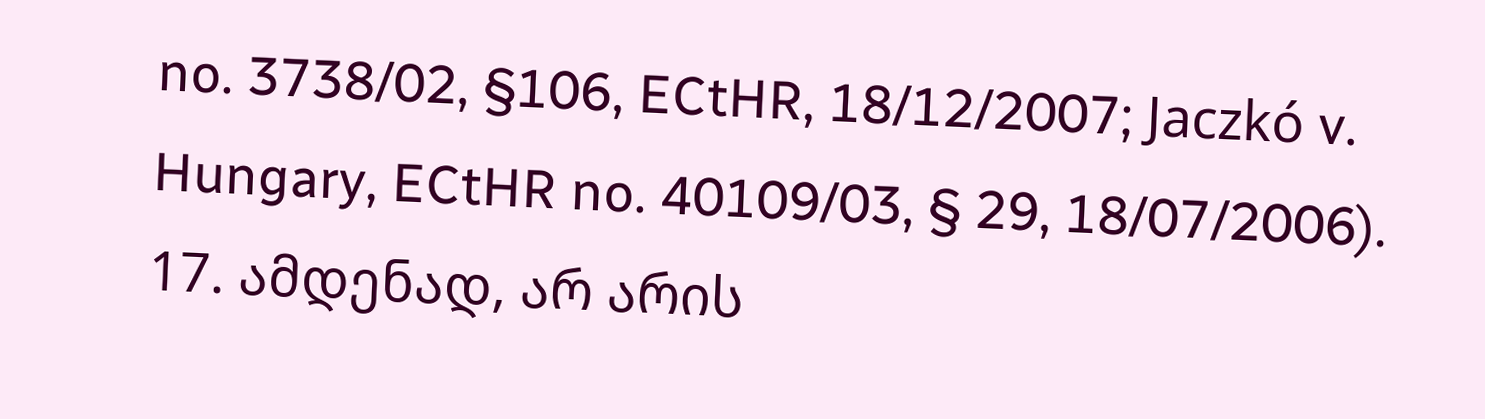no. 3738/02, §106, ECtHR, 18/12/2007; Jaczkó v. Hungary, ECtHR no. 40109/03, § 29, 18/07/2006).
17. ამდენად, არ არის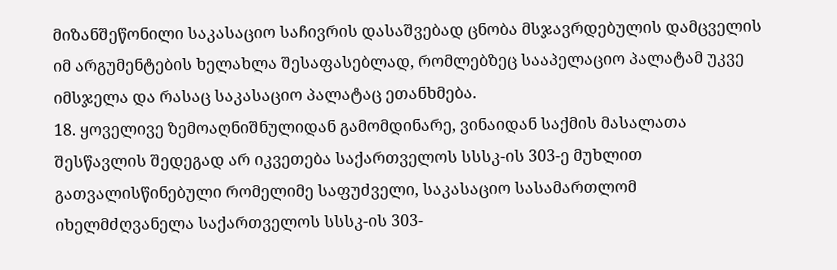მიზანშეწონილი საკასაციო საჩივრის დასაშვებად ცნობა მსჯავრდებულის დამცველის იმ არგუმენტების ხელახლა შესაფასებლად, რომლებზეც სააპელაციო პალატამ უკვე იმსჯელა და რასაც საკასაციო პალატაც ეთანხმება.
18. ყოველივე ზემოაღნიშნულიდან გამომდინარე, ვინაიდან საქმის მასალათა შესწავლის შედეგად არ იკვეთება საქართველოს სსსკ-ის 303-ე მუხლით გათვალისწინებული რომელიმე საფუძველი, საკასაციო სასამართლომ იხელმძღვანელა საქართველოს სსსკ-ის 303-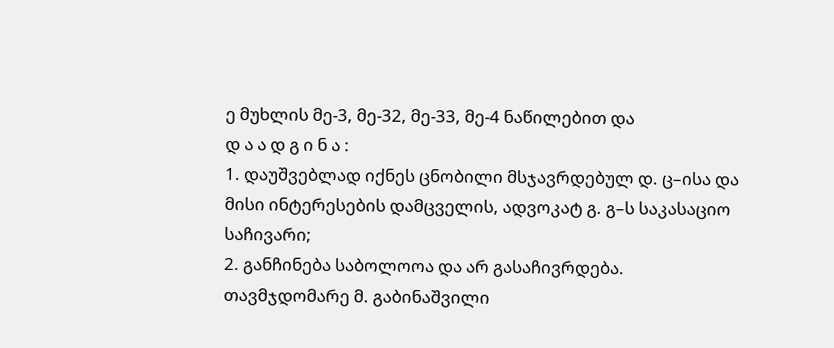ე მუხლის მე-3, მე-32, მე-33, მე-4 ნაწილებით და
დ ა ა დ გ ი ნ ა :
1. დაუშვებლად იქნეს ცნობილი მსჯავრდებულ დ. ც–ისა და მისი ინტერესების დამცველის, ადვოკატ გ. გ–ს საკასაციო საჩივარი;
2. განჩინება საბოლოოა და არ გასაჩივრდება.
თავმჯდომარე მ. გაბინაშვილი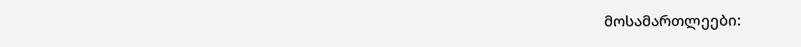მოსამართლეები: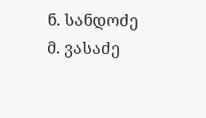ნ. სანდოძე
მ. ვასაძე